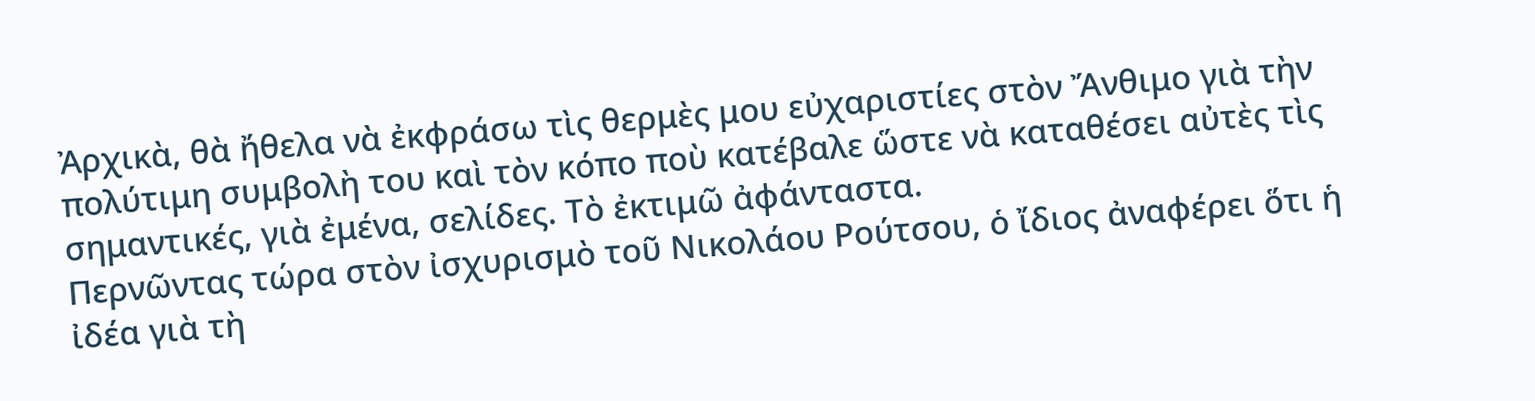Ἀρχικὰ, θὰ ἤθελα νὰ ἐκφράσω τὶς θερμὲς μου εὐχαριστίες στὸν Ἄνθιμο γιὰ τὴν πολύτιμη συμβολὴ του καὶ τὸν κόπο ποὺ κατέβαλε ὥστε νὰ καταθέσει αὐτὲς τὶς σημαντικές, γιὰ ἐμένα, σελίδες. Τὸ ἐκτιμῶ ἀφάνταστα.
Περνῶντας τώρα στὸν ἰσχυρισμὸ τοῦ Νικολάου Ρούτσου, ὁ ἴδιος ἀναφέρει ὅτι ἡ ἰδέα γιὰ τὴ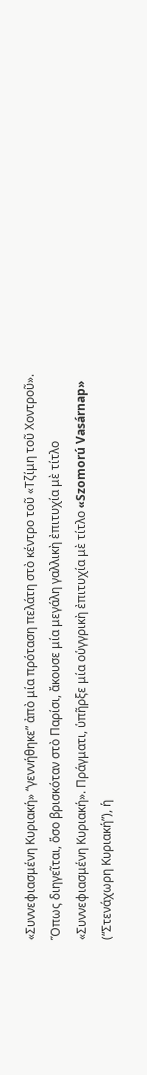«Συννεφιασμένη Κυριακή» “γεννήθηκε” ἀπὸ μία πρόταση πελάτη στὸ κέντρο τοῦ «Τζίμη τοῦ Χοντροῦ». Ὅπως διηγεῖται, ὅσο βρισκόταν στὸ Παρίσι, ἄκουσε μία μεγάλη γαλλικὴ ἐπιτυχία μὲ τίτλο «Συννεφιασμένη Κυριακή». Πράγματι, ὑπῆρξε μία οὑγγρικὴ ἐπιτυχία μὲ τίτλο «Szomorú Vasárnap» (“Στενάχωρη Κυριακή”), ἡ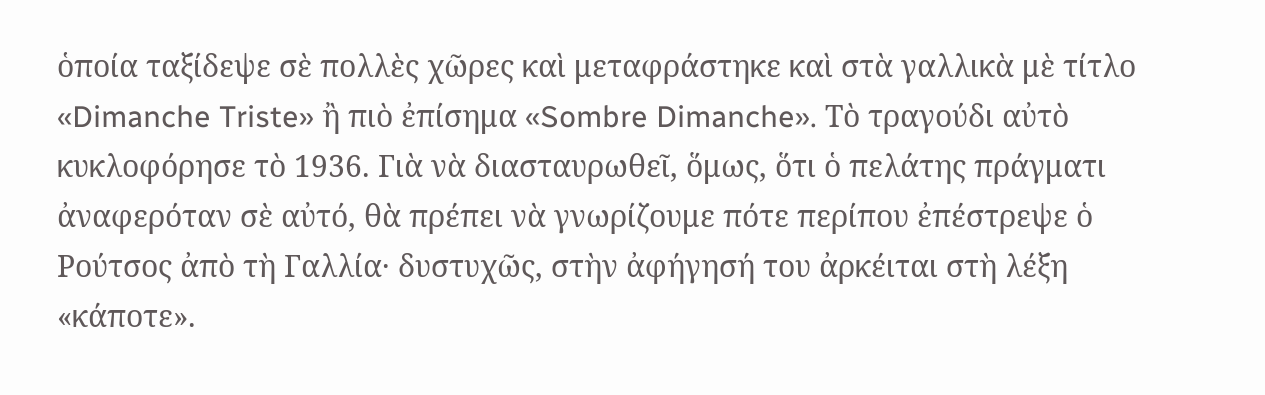ὁποία ταξίδεψε σὲ πολλὲς χῶρες καὶ μεταφράστηκε καὶ στὰ γαλλικὰ μὲ τίτλο «Dimanche Triste» ἢ πιὸ ἐπίσημα «Sombre Dimanche». Τὸ τραγούδι αὐτὸ κυκλοφόρησε τὸ 1936. Γιὰ νὰ διασταυρωθεῖ, ὅμως, ὅτι ὁ πελάτης πράγματι ἀναφερόταν σὲ αὐτό, θὰ πρέπει νὰ γνωρίζουμε πότε περίπου ἐπέστρεψε ὁ Ρούτσος ἀπὸ τὴ Γαλλία· δυστυχῶς, στὴν ἀφήγησή του ἀρκέιται στὴ λέξη «κάποτε».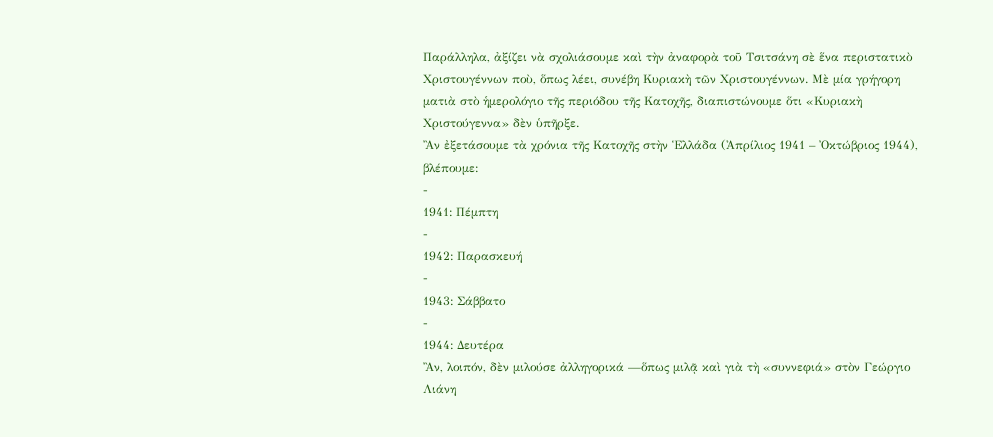Παράλληλα, ἀξίζει νὰ σχολιάσουμε καὶ τὴν ἀναφορὰ τοῦ Τσιτσάνη σὲ ἕνα περιστατικὸ Χριστουγέννων ποὺ, ὅπως λέει, συνέβη Κυριακὴ τῶν Χριστουγέννων. Μὲ μία γρήγορη ματιὰ στὸ ἡμερολόγιο τῆς περιόδου τῆς Κατοχῆς, διαπιστώνουμε ὅτι «Κυριακὴ Χριστούγεννα» δὲν ὑπῆρξε.
Ἂν ἐξετάσουμε τὰ χρόνια τῆς Κατοχῆς στὴν Ἑλλάδα (Ἀπρίλιος 1941 – Ὀκτώβριος 1944), βλέπουμε:
-
1941: Πέμπτη
-
1942: Παρασκευή
-
1943: Σάββατο
-
1944: Δευτέρα
Ἂν, λοιπόν, δὲν μιλούσε ἀλληγορικά —ὅπως μιλᾷ καὶ γιὰ τὴ «συννεφιά» στὸν Γεώργιο Λιάνη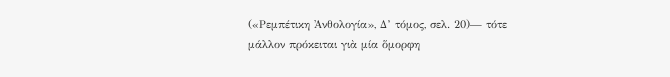(«Ρεμπέτικη Ἀνθολογία», Δ’ τόμος, σελ. 20)— τότε μάλλον πρόκειται γιὰ μία ὅμορφη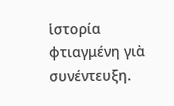ἱστορία φτιαγμένη γιὰ συνέντευξη.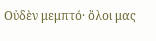Οὐδὲν μεμπτό· ὅλοι μας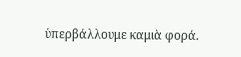ὑπερβάλλουμε καμιὰ φορά.